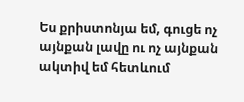Ես քրիստոնյա եմ, գուցե ոչ այնքան լավը ու ոչ այնքան ակտիվ եմ հետևում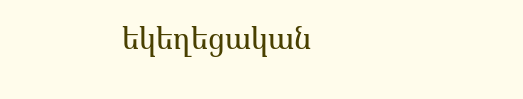եկեղեցական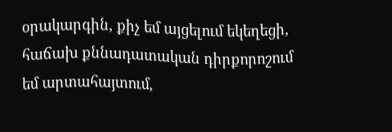օրակարգին, քիչ եմ այցելում եկեղեցի, հաճախ քննադատական դիրքորոշում եմ արտահայտում,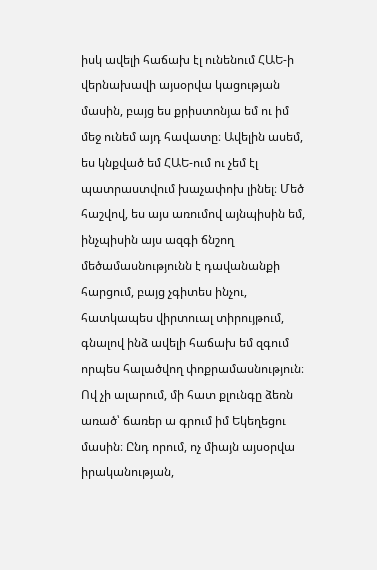իսկ ավելի հաճախ էլ ունենում ՀԱԵ-ի վերնախավի այսօրվա կացության մասին, բայց ես քրիստոնյա եմ ու իմ մեջ ունեմ այդ հավատը։ Ավելին ասեմ, ես կնքված եմ ՀԱԵ-ում ու չեմ էլ պատրաստվում խաչափոխ լինել։ Մեծ հաշվով, ես այս առումով այնպիսին եմ, ինչպիսին այս ազգի ճնշող մեծամասնությունն է դավանանքի հարցում, բայց չգիտես ինչու, հատկապես վիրտուալ տիրույթում, գնալով ինձ ավելի հաճախ եմ զգում որպես հալածվող փոքրամասնություն։
Ով չի ալարում, մի հատ քլունգը ձեռն առած՝ ճառեր ա գրում իմ Եկեղեցու մասին։ Ընդ որում, ոչ միայն այսօրվա իրականության,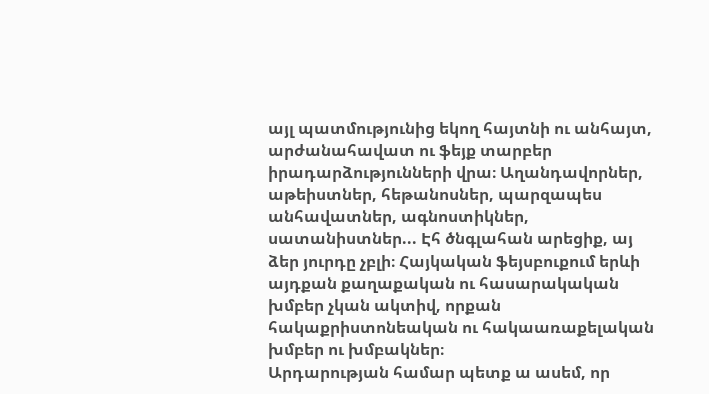այլ պատմությունից եկող հայտնի ու անհայտ, արժանահավատ ու ֆեյք տարբեր իրադարձությունների վրա։ Աղանդավորներ, աթեիստներ, հեթանոսներ, պարզապես անհավատներ, ագնոստիկներ, սատանիստներ... Էհ ծնգլահան արեցիք, այ ձեր յուրդը չբլի։ Հայկական ֆեյսբուքում երևի այդքան քաղաքական ու հասարակական խմբեր չկան ակտիվ, որքան հակաքրիստոնեական ու հակաառաքելական խմբեր ու խմբակներ։
Արդարության համար պետք ա ասեմ, որ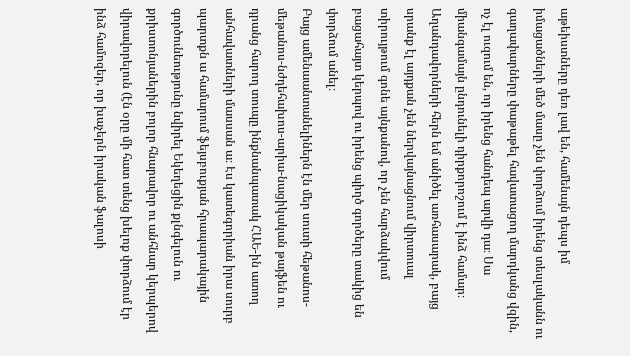աթեիստները դեռ լավ են, համենայն դեպս իմ իմացածների մեծ մասը չեն փորձում իրենց տեսլականն ու գաղափարները փաթաթել հավատացող մարդկանց վզին, ոչ էլ ուզում են, որ իրենց հանդեպ արվի դա։ Սա միանգամայն ընդունելի դիրքորոշում է ինձ համար։
Աղանդավորների հերն եմ անիծել առհասարակ, բայց սրանք էլ այդքան չեն ներվայնացնում վիրտուալ տիրույթում գոնե այնքանով, որ չեն հարձակվում բացահայտ կերպով ու իրենց պիղծ գործերը տակից են փորձում անել։
Բայց ամենաանտանելիներն էն մեր սուտի հեթանոս-մեթանոս-նժդեհախոս-արիա-նացիկական թայֆեն ու դրանց հարող տուպը ինքնանպատակ ՀԱԵ-ին ատող անհավատների մասսան ա։ Էս կատեգորիան իրա սուրբ պարտքն ա համարում ֆեյսբուքյան հրապարակային գործունեությունը նվիրել Եկեղեցին քլնգելուն ու քրիստոնյաներին բոլոր հնարավոր ու անհնար կերպերով վիրավորելուն (էն օրը մի հատ տենց խելոք փորձում էր ինձ համոզեր, որ խաչերն իրական ֆալոսի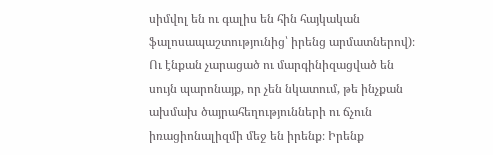սիմվոլ են ու գալիս են հին հայկական ֆալոսապաշտությունից՝ իրենց արմատներով)։
Ու էնքան չարացած ու մարգինիզացված են սույն պարոնայք, որ չեն նկատում, թե ինչքան ախմախ ծայրահեղությունների ու ճչուն իռացիոնալիզմի մեջ են իրենք։ Իրենք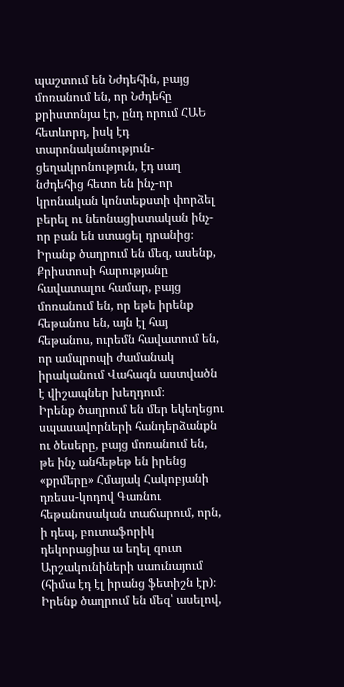պաշտում են Նժդեհին, բայց մոռանում են, որ Նժդեհը քրիստոնյա էր, ընդ որում ՀԱԵ հետևորդ, իսկ էդ տարոնականություն-ցեղակրոնություն, էդ սաղ նժդեհից հետո են ինչ-որ կրոնական կոնտեքստի փորձել բերել ու նեոնացիստական ինչ-որ բան են ստացել դրանից։
Իրանք ծաղրում են մեզ, ասենք, Քրիստոսի հարությանը հավատալու համար, բայց մոռանում են, որ եթե իրենք հեթանոս են, այն էլ հայ հեթանոս, ուրեմն հավատում են, որ ամպրոպի ժամանակ իրականում Վահագն աստվածն է վիշապներ խեղդում։
Իրենք ծաղրում են մեր եկեղեցու սպասավորների հանդերձանքն ու ծեսերը, բայց մոռանում են, թե ինչ անհեթեթ են իրենց «քրմերը» Հմայակ Հակոբյանի դռեսս-կոդով Գառնու հեթանոսական տաճարում, որն, ի դեպ, բուտաֆորիկ դեկորացիա ա եղել զուտ Արշակունիների սաունայում (հիմա էդ էլ իրանց ֆետիշն էր)։
Իրենք ծաղրում են մեզ՝ ասելով,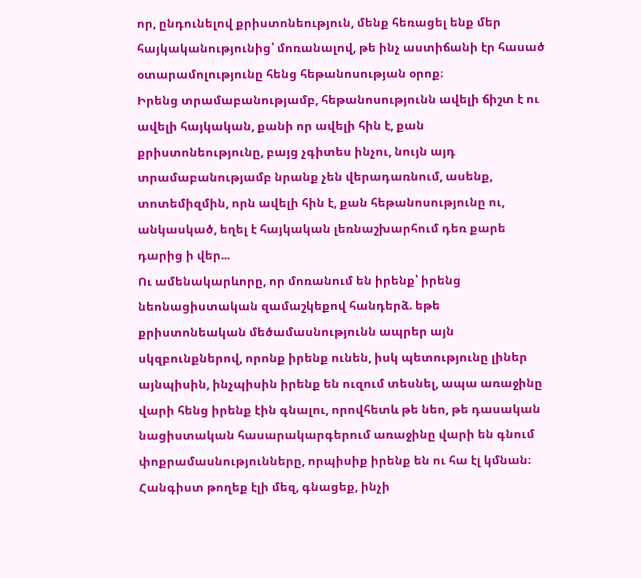որ, ընդունելով քրիստոնեություն, մենք հեռացել ենք մեր հայկականությունից՝ մոռանալով, թե ինչ աստիճանի էր հասած օտարամոլությունը հենց հեթանոսության օրոք։
Իրենց տրամաբանությամբ, հեթանոսությունն ավելի ճիշտ է ու ավելի հայկական, քանի որ ավելի հին է, քան քրիստոնեությունը, բայց չգիտես ինչու, նույն այդ տրամաբանությամբ նրանք չեն վերադառնում, ասենք, տոտեմիզմին, որն ավելի հին է, քան հեթանոսությունը ու, անկասկած, եղել է հայկական լեռնաշխարհում դեռ քարե դարից ի վեր...
Ու ամենակարևորը, որ մոռանում են իրենք՝ իրենց նեոնացիստական զամաշկեքով հանդերձ. եթե քրիստոնեական մեծամասնությունն ապրեր այն սկզբունքներով, որոնք իրենք ունեն, իսկ պետությունը լիներ այնպիսին, ինչպիսին իրենք են ուզում տեսնել, ապա առաջինը վարի հենց իրենք էին գնալու, որովհետև թե նեո, թե դասական նացիստական հասարակարգերում առաջինը վարի են գնում փոքրամասնությունները, որպիսիք իրենք են ու հա էլ կմնան։
Հանգիստ թողեք էլի մեզ, գնացեք, ինչի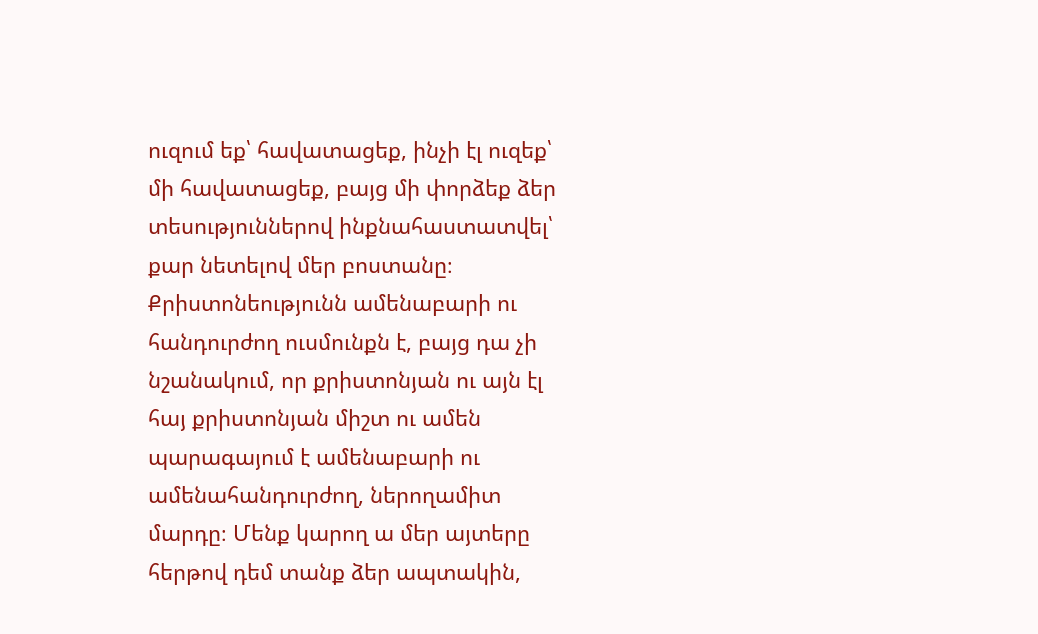ուզում եք՝ հավատացեք, ինչի էլ ուզեք՝ մի հավատացեք, բայց մի փորձեք ձեր տեսություններով ինքնահաստատվել՝ քար նետելով մեր բոստանը։ Քրիստոնեությունն ամենաբարի ու հանդուրժող ուսմունքն է, բայց դա չի նշանակում, որ քրիստոնյան ու այն էլ հայ քրիստոնյան միշտ ու ամեն պարագայում է ամենաբարի ու ամենահանդուրժող, ներողամիտ մարդը։ Մենք կարող ա մեր այտերը հերթով դեմ տանք ձեր ապտակին,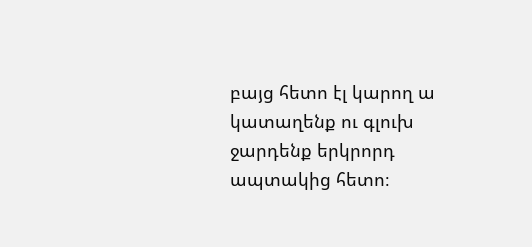բայց հետո էլ կարող ա կատաղենք ու գլուխ ջարդենք երկրորդ ապտակից հետո։